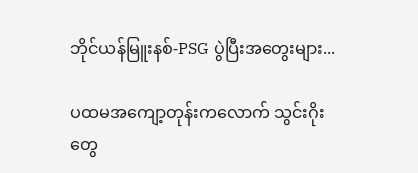ဘိုင်ယန်မြူးနစ်-PSG ပွဲပြီးအတွေးများ...

ပထမအကျော့တုန်းကလောက် သွင်းဂိုးတွေ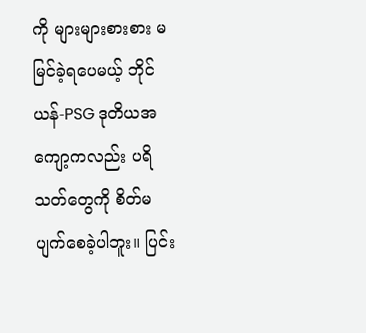ကို များများစားစား မမြင်ခဲ့ရပေမယ့် ဘိုင်ယန်-PSG ဒုတိယအကျော့ကလည်း ပရိသတ်တွေကို စိတ်မပျက်စေခဲ့ပါဘူး။ ပြင်း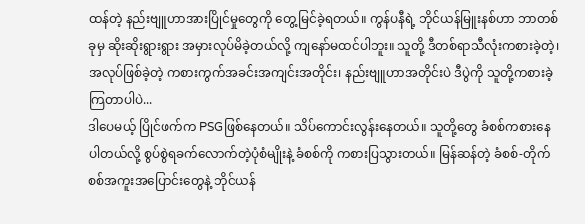ထန်တဲ့ နည်းဗျူဟာအားပြိုင်မှုတွေကို တွေ့မြင်ခဲ့ရတယ်။ ကွန်ပနီရဲ့ ဘိုင်ယန်မြူးနစ်ဟာ ဘာတစ်ခုမှ ဆိုးဆိုးရွားရွား အမှားလုပ်မိခဲ့တယ်လို့ ကျနော်မထင်ပါဘူး။ သူတို့ ဒီတစ်ရာသီလုံးကစားခဲ့တဲ့၊ အလုပ်ဖြစ်ခဲ့တဲ့ ကစားကွက်အခင်းအကျင်းအတိုင်း၊ နည်းဗျူဟာအတိုင်းပဲ ဒီပွဲကို သူတို့ကစားခဲ့ကြတာပါပဲ...
ဒါပေမယ့် ပြိုင်ဖက်က PSGဖြစ်နေတယ်။ သိပ်ကောင်းလွန်းနေတယ်။ သူတို့တွေ ခံစစ်ကစားနေပါတယ်လို့ စွပ်စွဲရခက်လောက်တဲ့ပုံစံမျိုးနဲ့ ခံစစ်ကို ကစားပြသွားတယ်။ မြန်ဆန်တဲ့ ခံစစ်-တိုက်စစ်အကူးအပြောင်းတွေနဲ့ ဘိုင်ယန်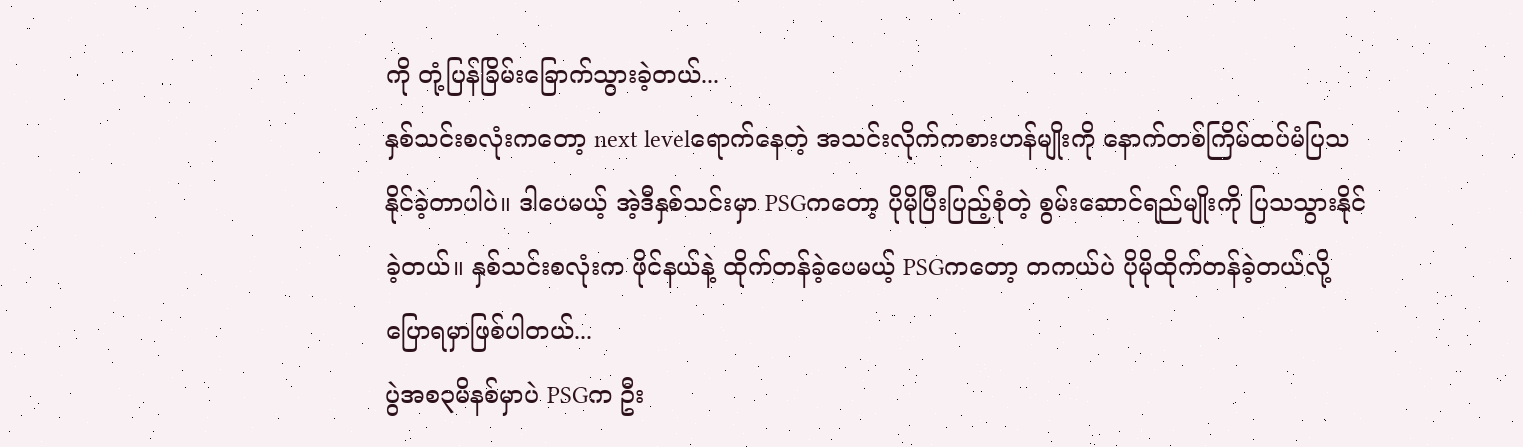ကို တုံ့ပြန်ခြိမ်းခြောက်သွားခဲ့တယ်...
နှစ်သင်းစလုံးကတော့ next levelရောက်နေတဲ့ အသင်းလိုက်ကစားဟန်မျိုးကို နောက်တစ်ကြိမ်ထပ်မံပြသနိုင်ခဲ့တာပါပဲ။ ဒါပေမယ့် အဲ့ဒီနှစ်သင်းမှာ PSGကတော့ ပိုမိုပြီးပြည့်စုံတဲ့ စွမ်းဆောင်ရည်မျိုးကို ပြသသွားနိုင်ခဲ့တယ်။ နှစ်သင်းစလုံးက ဖိုင်နယ်နဲ့ ထိုက်တန်ခဲ့ပေမယ့် PSGကတော့ တကယ်ပဲ ပိုမိုထိုက်တန်ခဲ့တယ်လို့ ပြောရမှာဖြစ်ပါတယ်...
ပွဲအစ၃မိနစ်မှာပဲ PSGက ဦး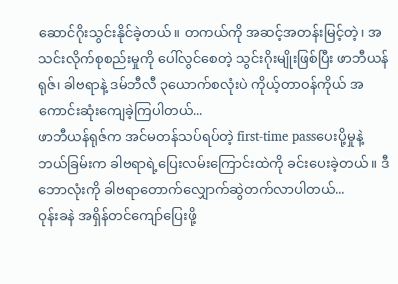ဆောင်ဂိုးသွင်းနိုင်ခဲ့တယ်။ တကယ်ကို အဆင့်အတန်းမြင့်တဲ့၊ အသင်းလိုက်စုစည်းမှုကို ပေါ်လွင်စေတဲ့ သွင်းဂိုးမျိုးဖြစ်ပြီး ဖာဘီယန်ရုဇ်၊ ခါဗရာနဲ့ ဒမ်ဘီလီ ၃ယောက်စလုံးပဲ ကိုယ့်တာဝန်ကိုယ် အကောင်းဆုံးကျေခဲ့ကြပါတယ်...
ဖာဘီယန်ရုဇ်က အင်မတန်သပ်ရပ်တဲ့ first-time passပေးပို့မှုနဲ့ ဘယ်ခြမ်းက ခါဗရာရဲ့ပြေးလမ်းကြောင်းထဲကို ခင်းပေးခဲ့တယ်။ ဒီဘောလုံးကို ခါဗရာတောက်လျှောက်ဆွဲတက်လာပါတယ်...
ဝုန်းခနဲ အရှိန်တင်ကျော်ပြေးဖို့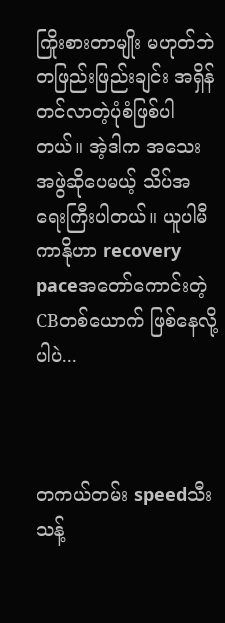ကြိုးစားတာမျိုး မဟုတ်ဘဲ တဖြည်းဖြည်းချင်း အရှိန်တင်လာတဲ့ပုံစံဖြစ်ပါတယ်။ အဲ့ဒါက အသေးအဖွဲဆိုပေမယ့် သိပ်အရေးကြီးပါတယ်။ ယူပါမီကာနိုဟာ recovery paceအတော်ကောင်းတဲ့ CBတစ်ယောက် ဖြစ်နေလို့ပါပဲ...



တကယ်တမ်း speedသီးသန့်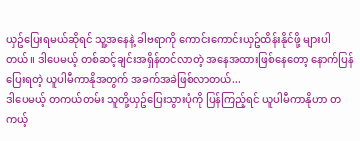ယှဥ်ပြေးရမယ်ဆိုရင် သူ့အနေနဲ့ ခါဗရာကို ကောင်းကောင်းယှဥ်ထိန်းနိုင်ဖို့ များပါတယ်။ ဒါပေမယ့် တစ်ဆင့်ချင်းအရှိန်တင်လာတဲ့ အနေအထားဖြစ်နေတော့ နောက်ပြန်ပြေးရတဲ့ ယူပါမီကာနိုအတွက် အခက်အခဲဖြစ်လာတယ်...
ဒါပေမယ့် တကယ်တမ်း သူတို့ယှဥ်ပြေးသွားပုံကို ပြန်ကြည့်ရင် ယူပါမီကာနိုဟာ တကယ့်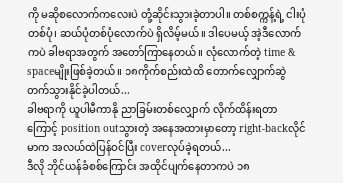ကို မဆိုစလောက်ကလေးပဲ တုံ့ဆိုင်းသွားခဲ့တာပါ။ တစ်စက္ကန့်ရဲ့ ငါးပုံတစ်ပုံ၊ ဆယ်ပုံတစ်ပုံလောက်ပဲ ရှိလိမ့်မယ်။ ဒါပေမယ့် အဲ့ဒီလောက်ကပဲ ခါဗရာအတွက် အတော်ကြာနေတယ်။ လုံလောက်တဲ့ time & spaceမျိုးဖြစ်ခဲ့တယ်။ ၁၈ကိုက်စည်းထဲထိ တောက်လျှောက်ဆွဲတက်သွားနိုင်ခဲ့ပါတယ်...
ခါဗရာကို ယူပါမီကာနို ညာခြမ်းတစ်လျှောက် လိုက်ထိန်းရတာကြောင့် position outသွားတဲ့ အနေအထားမှာတော့ right-backလိုင်မာက အလယ်ထဲပြန်ဝင်ပြီး coverလုပ်ခဲ့ရတယ်...
ဒီလို ဘိုင်ယန်ခံစစ်ကြောင်း အထိုင်ပျက်နေတာကပဲ ၁၈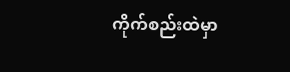ကိုက်စည်းထဲမှာ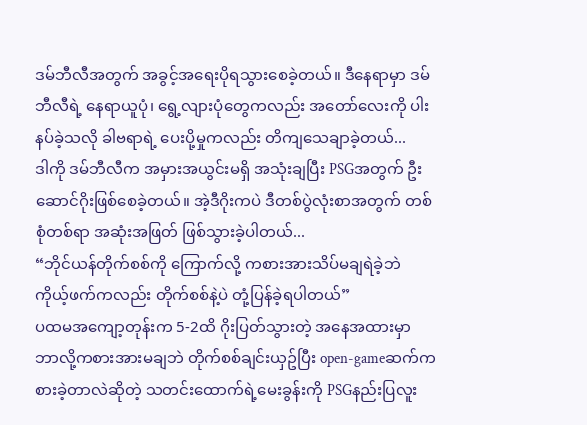ဒမ်ဘီလီအတွက် အခွင့်အရေးပိုရသွားစေခဲ့တယ်။ ဒီနေရာမှာ ဒမ်ဘီလီရဲ့ နေရာယူပုံ၊ ရွေ့လျားပုံတွေကလည်း အတော်လေးကို ပါးနပ်ခဲ့သလို ခါဗရာရဲ့ ပေးပို့မှုကလည်း တိကျသေချာခဲ့တယ်...
ဒါကို ဒမ်ဘီလီက အမှားအယွင်းမရှိ အသုံးချပြီး PSGအတွက် ဦးဆောင်ဂိုးဖြစ်စေခဲ့တယ်။ အဲ့ဒီဂိုးကပဲ ဒီတစ်ပွဲလုံးစာအတွက် တစ်စုံတစ်ရာ အဆုံးအဖြတ် ဖြစ်သွားခဲ့ပါတယ်...
“ဘိုင်ယန်တိုက်စစ်ကို ကြောက်လို့ ကစားအားသိပ်မချရဲခဲ့ဘဲ ကိုယ့်ဖက်ကလည်း တိုက်စစ်နဲ့ပဲ တုံ့ပြန်ခဲ့ရပါတယ်”
ပထမအကျော့တုန်းက 5-2ထိ ဂိုးပြတ်သွားတဲ့ အနေအထားမှာ ဘာလို့ကစားအားမချဘဲ တိုက်စစ်ချင်းယှဥ်ပြီး open-gameဆက်ကစားခဲ့တာလဲဆိုတဲ့ သတင်းထောက်ရဲ့မေးခွန်းကို PSGနည်းပြလူး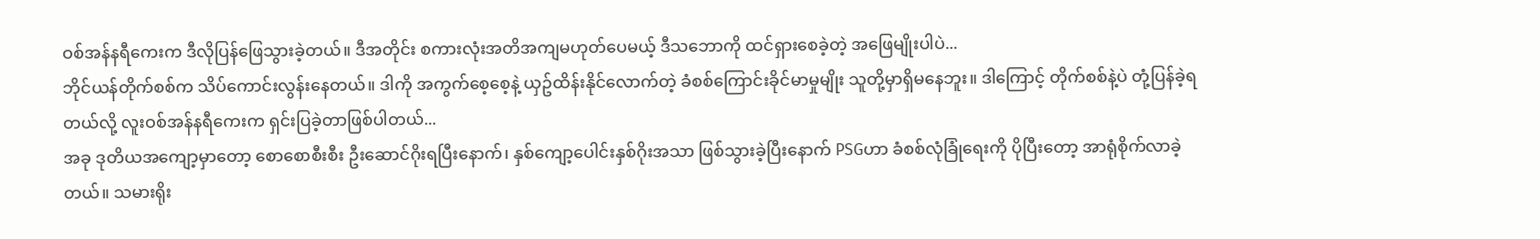ဝစ်အန်နရီကေးက ဒီလိုပြန်ဖြေသွားခဲ့တယ်။ ဒီအတိုင်း စကားလုံးအတိအကျမဟုတ်ပေမယ့် ဒီသဘောကို ထင်ရှားစေခဲ့တဲ့ အဖြေမျိုးပါပဲ...
ဘိုင်ယန်တိုက်စစ်က သိပ်ကောင်းလွန်းနေတယ်။ ဒါကို အကွက်စေ့စေ့နဲ့ ယှဥ်ထိန်းနိုင်လောက်တဲ့ ခံစစ်ကြောင်းခိုင်မာမှုမျိုး သူတို့မှာရှိမနေဘူး။ ဒါကြောင့် တိုက်စစ်နဲ့ပဲ တုံ့ပြန်ခဲ့ရတယ်လို့ လူးဝစ်အန်နရီကေးက ရှင်းပြခဲ့တာဖြစ်ပါတယ်...
အခု ဒုတိယအကျော့မှာတော့ စောစောစီးစီး ဦးဆောင်ဂိုးရပြီးနောက်၊ နှစ်ကျော့ပေါင်းနှစ်ဂိုးအသာ ဖြစ်သွားခဲ့ပြီးနောက် PSGဟာ ခံစစ်လုံခြုံရေးကို ပိုပြီးတော့ အာရုံစိုက်လာခဲ့တယ်။ သမားရိုး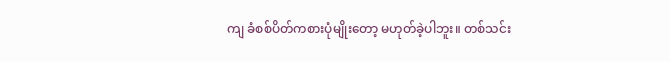ကျ ခံစစ်ပိတ်ကစားပုံမျိုးတော့ မဟုတ်ခဲ့ပါဘူး။ တစ်သင်း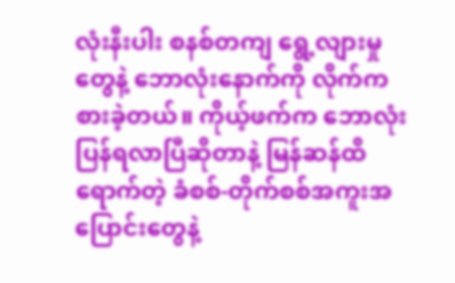လုံးနီးပါး စနစ်တကျ ရွေ့လျားမှုတွေနဲ့ ဘောလုံးနောက်ကို လိုက်ကစားခဲ့တယ်။ ကိုယ့်ဖက်က ဘောလုံးပြန်ရလာပြီဆိုတာနဲ့ မြန်ဆန်ထိရောက်တဲ့ ခံစစ်-တိုက်စစ်အကူးအပြောင်းတွေနဲ့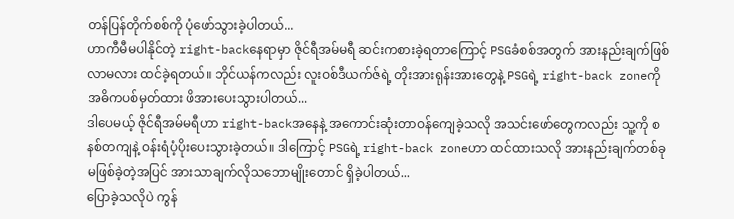တန်ပြန်တိုက်စစ်ကို ပုံဖော်သွားခဲ့ပါတယ်...
ဟာကီမီမပါနိုင်တဲ့ right-backနေရာမှာ ဇိုင်ရီအမ်မရီ ဆင်းကစားခဲ့ရတာကြောင့် PSGခံစစ်အတွက် အားနည်းချက်ဖြစ်လာမလား ထင်ခဲ့ရတယ်။ ဘိုင်ယန်ကလည်း လူးဝစ်ဒီယက်ဇ်ရဲ့ တိုးအားရုန်းအားတွေနဲ့ PSGရဲ့ right-back zoneကို အဓိကပစ်မှတ်ထား ဖိအားပေးသွားပါတယ်...
ဒါပေမယ့် ဇိုင်ရီအမ်မရီဟာ right-backအနေနဲ့ အကောင်းဆုံးတာဝန်ကျေခဲ့သလို အသင်းဖော်တွေကလည်း သူ့ကို စနစ်တကျနဲ့ ဝန်းရံပံ့ပိုးပေးသွားခဲ့တယ်။ ဒါကြောင့် PSGရဲ့ right-back zoneဟာ ထင်ထားသလို အားနည်းချက်တစ်ခု မဖြစ်ခဲ့တဲ့အပြင် အားသာချက်လိုသဘောမျိုးတောင် ရှိခဲ့ပါတယ်...
ပြောခဲ့သလိုပဲ ကွန်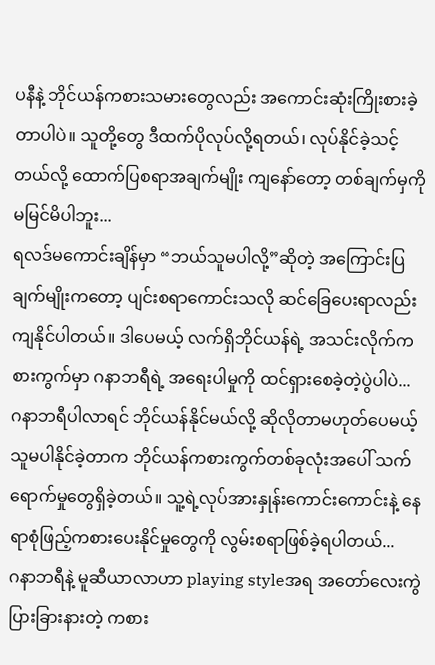ပနီနဲ့ ဘိုင်ယန်ကစားသမားတွေလည်း အကောင်းဆုံးကြိုးစားခဲ့တာပါပဲ။ သူတို့တွေ ဒီထက်ပိုလုပ်လို့ရတယ်၊ လုပ်နိုင်ခဲ့သင့်တယ်လို့ ထောက်ပြစရာအချက်မျိုး ကျနော်တော့ တစ်ချက်မှကို မမြင်မိပါဘူး...
ရလဒ်မကောင်းချိန်မှာ “ဘယ်သူမပါလို့”ဆိုတဲ့ အကြောင်းပြချက်မျိုးကတော့ ပျင်းစရာကောင်းသလို ဆင်ခြေပေးရာလည်း ကျနိုင်ပါတယ်။ ဒါပေမယ့် လက်ရှိဘိုင်ယန်ရဲ့ အသင်းလိုက်ကစားကွက်မှာ ဂနာဘရီရဲ့ အရေးပါမှုကို ထင်ရှားစေခဲ့တဲ့ပွဲပါပဲ...
ဂနာဘရီပါလာရင် ဘိုင်ယန်နိုင်မယ်လို့ ဆိုလိုတာမဟုတ်ပေမယ့် သူမပါနိုင်ခဲ့တာက ဘိုင်ယန်ကစားကွက်တစ်ခုလုံးအပေါ် သက်ရောက်မှုတွေရှိခဲ့တယ်။ သူ့ရဲ့လုပ်အားနှုန်းကောင်းကောင်းနဲ့ နေရာစုံဖြည့်ကစားပေးနိုင်မှုတွေကို လွမ်းစရာဖြစ်ခဲ့ရပါတယ်...
ဂနာဘရီနဲ့ မူဆီယာလာဟာ playing styleအရ အ‌တော်လေးကွဲပြားခြားနားတဲ့ ကစား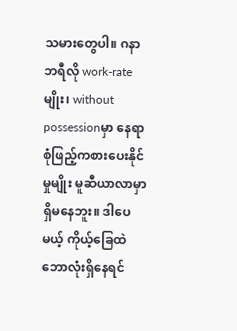သမားတွေပါ။ ဂနာဘရီလို work-rateမျိုး၊ without possessionမှာ နေရာစုံဖြည့်ကစားပေးနိုင်မှုမျိုး မူဆီယာလာမှာ ရှိမနေဘူး။ ဒါပေမယ့် ကိုယ့်ခြေထဲဘောလုံးရှိနေရင်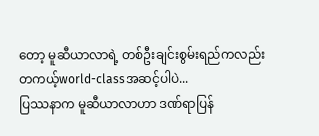တော့ မူဆီယာလာရဲ့ တစ်ဦးချင်းစွမ်းရည်ကလည်း တကယ့်world-classအဆင့်ပါပဲ...
ပြဿနာက မူဆီယာလာဟာ ဒဏ်ရာပြန်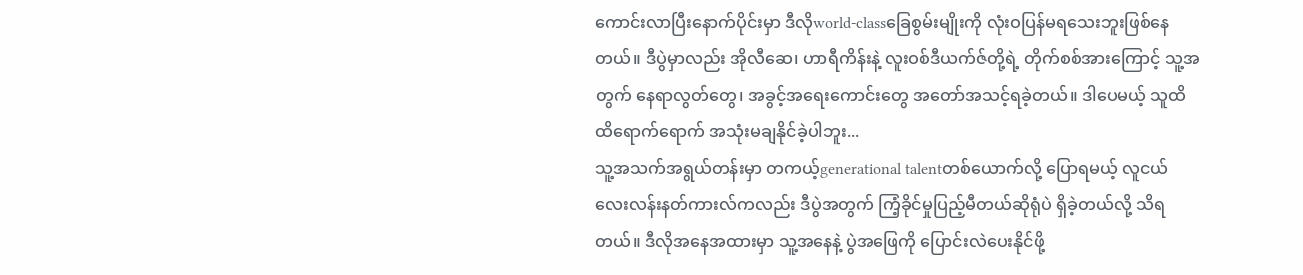ကောင်းလာပြီးနောက်ပိုင်းမှာ ဒီလိုworld-classခြေစွမ်းမျိုးကို လုံးဝပြန်မရသေးဘူးဖြစ်နေတယ်။ ဒီပွဲမှာလည်း အိုလီဆေ၊ ဟာရီကိန်းနဲ့ လူးဝစ်ဒီယက်ဇ်တို့ရဲ့ တိုက်စစ်အားကြောင့် သူ့အတွက် နေရာလွတ်တွေ၊ အခွင့်အရေးကောင်းတွေ အတော်အသင့်ရခဲ့တယ်။ ဒါပေမယ့် သူထိထိရောက်ရောက် အသုံးမချနိုင်ခဲ့ပါဘူး...
သူ့အသက်အရွယ်တန်းမှာ တကယ့်generational talentတစ်ယောက်လို့ ပြောရမယ့် လူငယ်လေးလန်းနတ်ကားလ်ကလည်း ဒီပွဲအတွက် ကြံ့ခိုင်မှုပြည့်မီတယ်ဆိုရုံပဲ ရှိခဲ့တယ်လို့ သိရတယ်။ ဒီလိုအနေအထားမှာ သူ့အနေနဲ့ ပွဲအဖြေကို ပြောင်းလဲပေးနိုင်ဖို့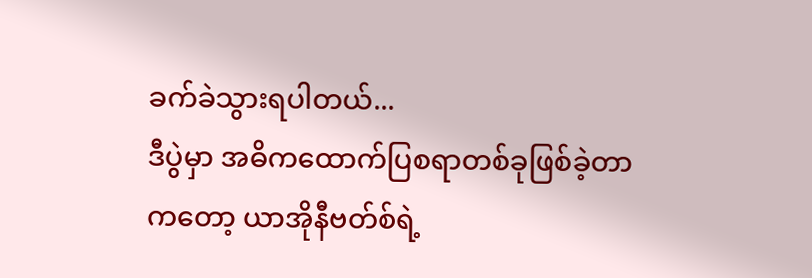ခက်ခဲသွားရပါတယ်...
ဒီပွဲမှာ အဓိကထောက်ပြစရာတစ်ခုဖြစ်ခဲ့တာကတော့ ယာအိုနီဗတ်စ်ရဲ့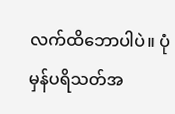လက်ထိဘောပါပဲ။ ပုံမှန်ပရိသတ်အ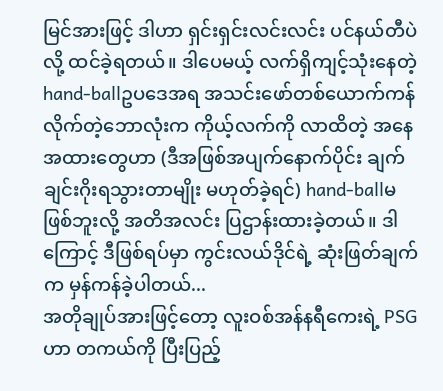မြင်အားဖြင့် ဒါဟာ ရှင်းရှင်းလင်းလင်း ပင်နယ်တီပဲလို့ ထင်ခဲ့ရတယ်။ ဒါပေမယ့် လက်ရှိကျင့်သုံးနေတဲ့ hand-ballဥပဒေအရ အသင်းဖော်တစ်ယောက်ကန်လိုက်တဲ့ဘောလုံးက ကိုယ့်လက်ကို လာထိတဲ့ အနေအထားတွေဟာ (ဒီအဖြစ်အပျက်နောက်ပိုင်း ချက်ချင်းဂိုးရသွားတာမျိုး မဟုတ်ခဲ့ရင်) hand-ballမဖြစ်ဘူးလို့ အတိအလင်း ပြဌာန်းထားခဲ့တယ်။ ဒါကြောင့် ဒီဖြစ်ရပ်မှာ ကွင်းလယ်ဒိုင်ရဲ့ ဆုံးဖြတ်ချက်က မှန်ကန်ခဲ့ပါတယ်...
အတိုချုပ်အားဖြင့်တော့ လူးဝစ်အန်နရီကေးရဲ့ PSGဟာ တကယ်ကို ပြီးပြည့်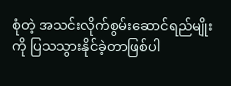စုံတဲ့ အသင်းလိုက်စွမ်းဆောင်ရည်မျိုးကို ပြသသွားနိုင်ခဲ့တာဖြစ်ပါ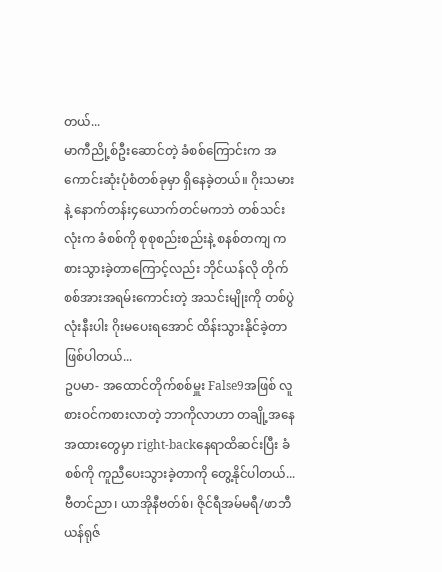တယ်...
မာကီညို့စ်ဦးဆောင်တဲ့ ခံစစ်ကြောင်းက အကောင်းဆုံးပုံစံတစ်ခုမှာ ရှိနေခဲ့တယ်။ ဂိုးသမားနဲ့ နောက်တန်း၄ယောက်တင်မကဘဲ တစ်သင်းလုံးက ခံစစ်ကို စုစုစည်းစည်းနဲ့ စနစ်တကျ ကစားသွားခဲ့တာကြောင့်လည်း ဘိုင်ယန်လို တိုက်စစ်အားအရမ်းကောင်းတဲ့ အသင်းမျိုးကို တစ်ပွဲလုံးနီးပါး ဂိုးမပေးရအောင် ထိန်းသွားနိုင်ခဲ့တာဖြစ်ပါတယ်...
ဥပမာ- အထောင်တိုက်စစ်မှူး False9အဖြစ် လူစားဝင်ကစားလာတဲ့ ဘာကိုလာဟာ တချို့အနေအထားတွေမှာ right-backနေရာထိဆင်းပြီး ခံစစ်ကို ကူညီပေးသွားခဲ့တာကို တွေ့နိုင်ပါတယ်...
ဗီတင်ညာ၊ ယာအိုနီဗတ်စ်၊ ဇိုင်ရီအမ်မရီ/ဖာဘီယန်ရုဇ်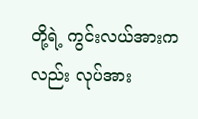တို့ရဲ့ ကွင်းလယ်အားကလည်း လုပ်အား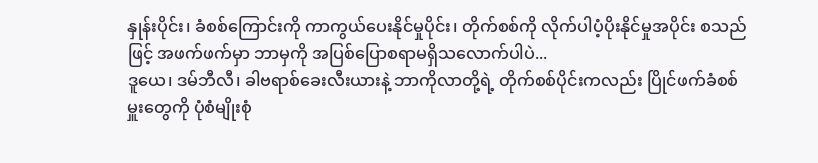နှုန်းပိုင်း၊ ခံစစ်ကြောင်းကို ကာကွယ်ပေးနိုင်မှုပိုင်း၊ တိုက်စစ်ကို လိုက်ပါပံ့ပိုးနိုင်မှုအပိုင်း စသည်ဖြင့် အဖက်ဖက်မှာ ဘာမှကို အပြစ်ပြောစရာမရှိသလောက်ပါပဲ...
ဒူယေ၊ ဒမ်ဘီလီ၊ ခါဗရာစ်ခေးလီးယားနဲ့ ဘာကိုလာတို့ရဲ့ တိုက်စစ်ပိုင်းကလည်း ပြိုင်ဖက်ခံစစ်မှူးတွေကို ပုံစံမျိုးစုံ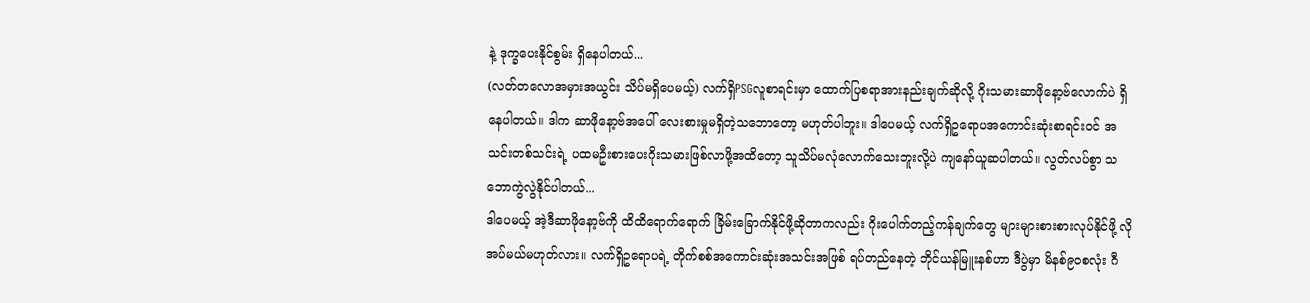နဲ့ ဒုက္ခပေးနိုင်စွမ်း ရှိနေပါတယ်...
(လတ်တလောအမှားအယွင်း သိပ်မရှိပေမယ့်) လက်ရှိPSGလူစာရင်းမှာ ထောက်ပြစရာအားနည်းချက်ဆိုလို့ ဂိုးသမားဆာဖိုနော့ဗ်လောက်ပဲ ရှိနေပါတယ်။ ဒါက ဆာဖိုနော့ဗ်အပေါ် လေးစားမှုမရှိတဲ့သဘောတော့ မဟုတ်ပါဘူး။ ဒါပေမယ့် လက်ရှိဥရောပအကောင်းဆုံးစာရင်းဝင် အသင်းတစ်သင်းရဲ့ ပထမဦးစားပေးဂိုးသမားဖြစ်လာဖို့အထိတော့ သူသိပ်မလုံလောက်သေးဘူးလို့ပဲ ကျနော်ယူဆပါတယ်။ လွတ်လပ်စွာ သဘောကွဲလွဲနိုင်ပါတယ်...
ဒါပေမယ့် အဲ့ဒီဆာဖိုနော့ဗ်ကို ထိထိရောက်ရောက် ခြိမ်းခြောက်နိုင်ဖို့ဆိုတာကလည်း ဂိုးပေါက်တည့်ကန်ချက်တွေ များများစားစားလုပ်နိုင်ဖို့ လိုအပ်မယ်မဟုတ်လား။ လက်ရှိဥရောပရဲ့ တိုက်စစ်အကောင်းဆုံးအသင်းအဖြစ် ရပ်တည်နေတဲ့ ဘိုင်ယန်မြူးနစ်ဟာ ဒီပွဲမှာ မိနစ်၉၀စလုံး ဂီ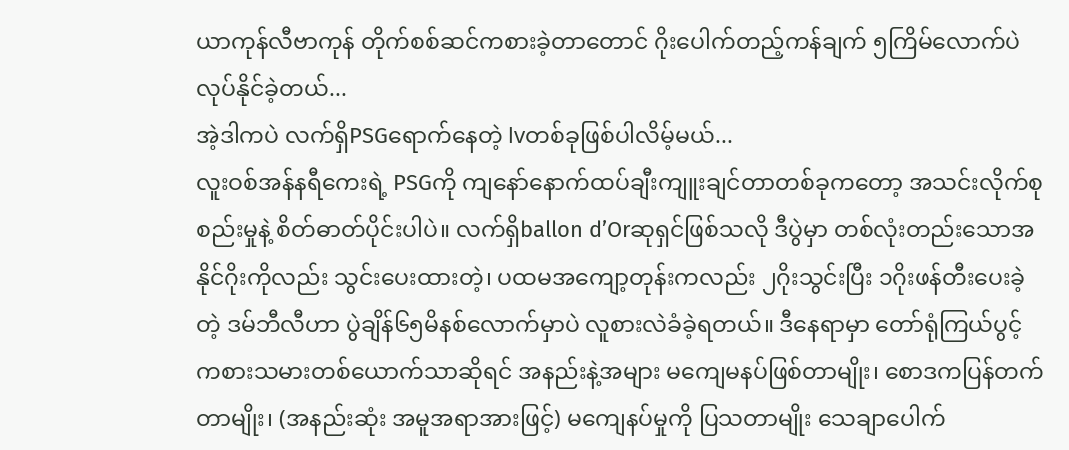ယာကုန်လီဗာကုန် တိုက်စစ်ဆင်ကစားခဲ့တာတောင် ဂိုးပေါက်တည့်ကန်ချက် ၅ကြိမ်လောက်ပဲ လုပ်နိုင်ခဲ့တယ်...
အဲ့ဒါကပဲ လက်ရှိPSGရောက်နေတဲ့ lvတစ်ခုဖြစ်ပါလိမ့်မယ်...
လူးဝစ်အန်နရီကေးရဲ့ PSGကို ကျနော်နောက်ထပ်ချီးကျူးချင်တာတစ်ခုကတော့ အသင်းလိုက်စုစည်းမှုနဲ့ စိတ်ဓာတ်ပိုင်းပါပဲ။ လက်ရှိballon d’Orဆုရှင်ဖြစ်သလို ဒီပွဲမှာ တစ်လုံးတည်းသောအနိုင်ဂိုးကိုလည်း သွင်းပေးထားတဲ့၊ ပထမအကျော့တုန်းကလည်း ၂ဂိုးသွင်းပြီး ၁ဂိုးဖန်တီးပေးခဲ့တဲ့ ဒမ်ဘီလီဟာ ပွဲချိန်၆၅မိနစ်လောက်မှာပဲ လူစားလဲခံခဲ့ရတယ်။ ဒီနေရာမှာ တော်ရုံကြယ်ပွင့်ကစားသမားတစ်ယောက်သာဆိုရင် အနည်းနဲ့အများ မကျေမနပ်ဖြစ်တာမျိုး၊ စောဒကပြန်တက်တာမျိုး၊ (အနည်းဆုံး အမူအရာအားဖြင့်) မကျေနပ်မှုကို ပြသတာမျိုး သေချာပေါက်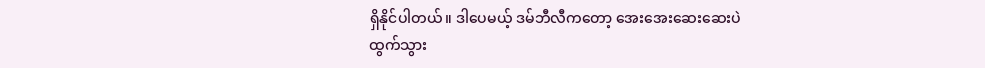ရှိနိုင်ပါတယ်။ ဒါပေမယ့် ဒမ်ဘီလီကတော့ အေးအေးဆေးဆေးပဲ ထွက်သွား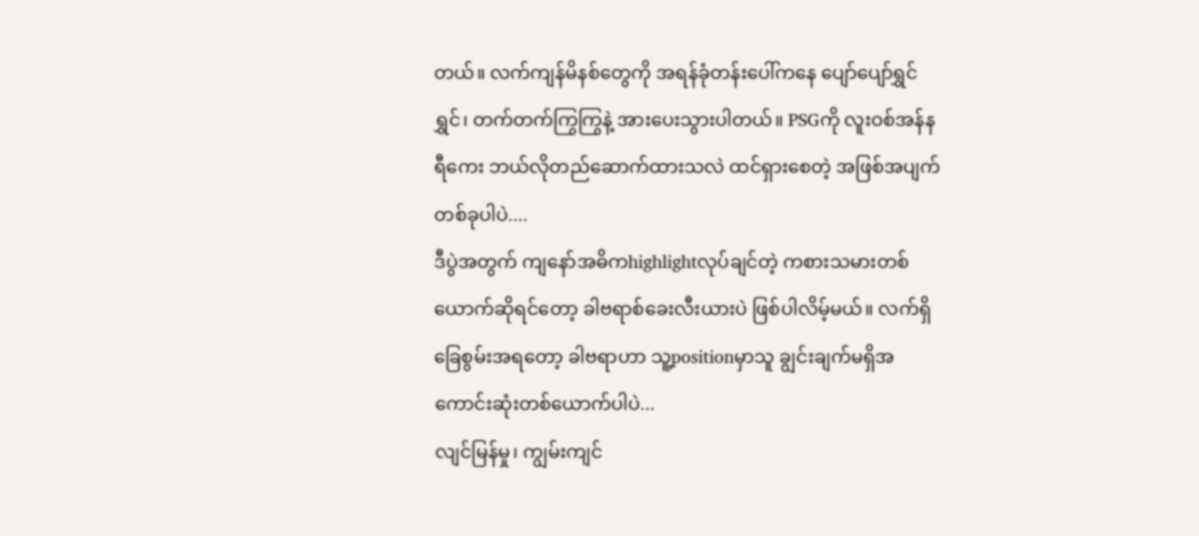တယ်။ လက်ကျန်မိနစ်တွေကို အရန်ခုံတန်းပေါ်ကနေ ပျော်ပျော်ရွှင်ရွှင်၊ တက်တက်ကြွကြွနဲ့ အားပေးသွားပါတယ်။ PSGကို လူးဝစ်အန်နရီကေး ဘယ်လိုတည်ဆောက်ထားသလဲ ထင်ရှားစေတဲ့ အဖြစ်အပျက်တစ်ခုပါပဲ....
ဒီပွဲအတွက် ကျနော်အဓိကhighlightလုပ်ချင်တဲ့ ကစားသမားတစ်ယောက်ဆိုရင်တော့ ခါဗရာစ်ခေးလီးယားပဲ ဖြစ်ပါလိမ့်မယ်။ လက်ရှိခြေစွမ်းအရတော့ ခါဗရာဟာ သူ့positionမှာသူ ချွင်းချက်မရှိအကောင်းဆုံးတစ်ယောက်ပါပဲ...
လျင်မြန်မှု၊ ကျွမ်းကျင်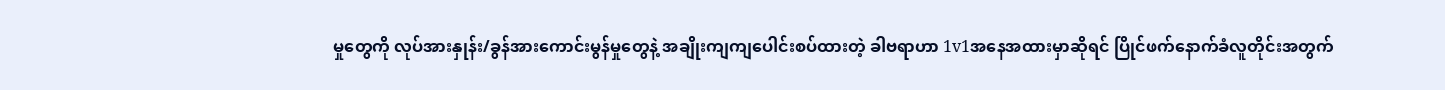မှုတွေကို လုပ်အားနှုန်း/ခွန်အားကောင်းမွန်မှုတွေနဲ့ အချိုးကျကျပေါင်းစပ်ထားတဲ့ ခါဗရာဟာ 1v1အနေအထားမှာဆိုရင် ပြိုင်ဖက်နောက်ခံလူတိုင်းအတွက်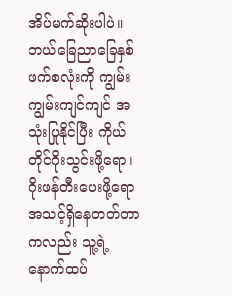အိပ်မက်ဆိုးပါပဲ။ ဘယ်ခြေညာခြေနှစ်ဖက်စလုံးကို ကျွမ်းကျွမ်းကျင်ကျင် အသုံးပြုနိုင်ပြီး ကိုယ်တိုင်ဂိုးသွင်းဖို့ရော၊ ဂိုးဖန်တီးပေးဖို့ရော အသင့်ရှိနေတတ်တာကလည်း သူ့ရဲ့နောက်ထပ်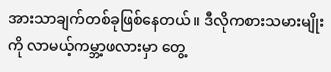အားသာချက်တစ်ခုဖြစ်နေတယ်။ ဒီလိုကစားသမားမျိုးကို လာမယ့်ကမ္ဘာ့ဖလားမှာ တွေ့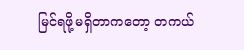မြင်ရဖို့မရှိတာကတော့ တကယ်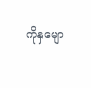ကိုနှမျော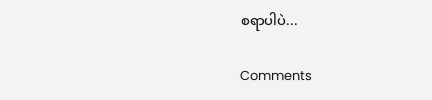စရာပါပဲ...

Comments